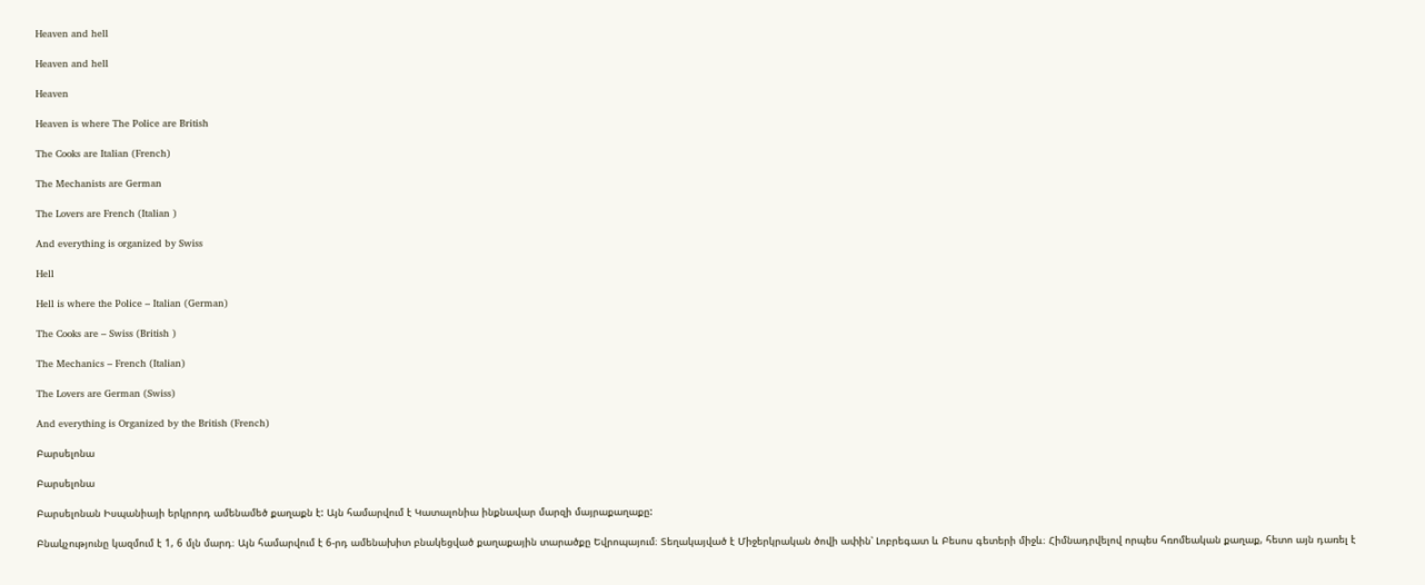Heaven and hell

Heaven and hell

Heaven

Heaven is where The Police are British

The Cooks are Italian (French)

The Mechanists are German

The Lovers are French (Italian )

And everything is organized by Swiss

Hell

Hell is where the Police – Italian (German)

The Cooks are – Swiss (British )

The Mechanics – French (Italian)

The Lovers are German (Swiss)

And everything is Organized by the British (French)

Բարսելոնա

Բարսելոնա

Բարսելոնան Իսպանիայի երկրորդ ամենամեծ քաղաքն է: Այն համարվում է Կատալոնիա ինքնավար մարզի մայրաքաղաքը:

Բնակչությունը կազմում է 1, 6 մլն մարդ։ Այն համարվում է 6-րդ ամենախիտ բնակեցված քաղաքային տարածքը Եվրոպայում։ Տեղակայված է Միջերկրական ծովի ափին՝ Լոբրեգատ և Բեսոս գետերի միջև։ Հիմնադրվելով որպես հռոմեական քաղաք, հետո այն դառել է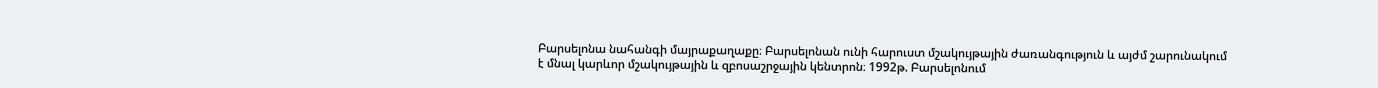Բարսելոնա նահանգի մայրաքաղաքը։ Բարսելոնան ունի հարուստ մշակույթային ժառանգություն և այժմ շարունակում է մնալ կարևոր մշակույթային և զբոսաշրջային կենտրոն։ 1992թ. Բարսելոնում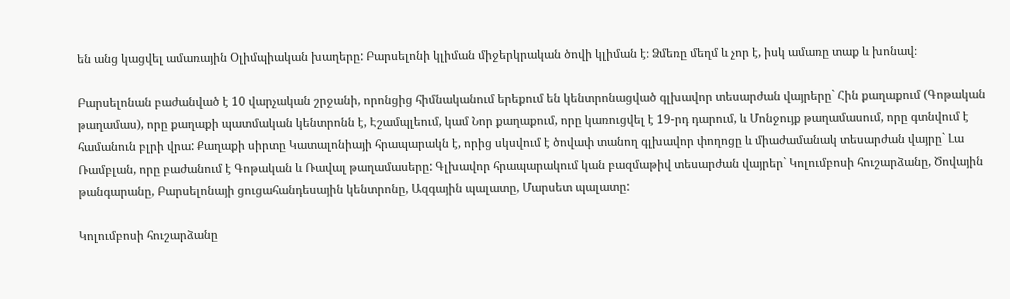են անց կացվել ամառային Օլիմպիական խաղերը: Բարսելոնի կլիման միջերկրական ծովի կլիման է։ Ձմեռը մեղմ և չոր է, իսկ ամառը տաք և խոնավ։

Բարսելոնան բաժանված է 10 վարչական շրջանի, որոնցից հիմնականում երեքում են կենտրոնացված գլխավոր տեսարժան վայրերը` Հին քաղաքում (Գոթական թաղամաս), որը քաղաքի պատմական կենտրոնն է, Էշամպլեում, կամ Նոր քաղաքում, որը կառուցվել է 19-րդ դարում, և Մոնջույք թաղամասում, որը գտնվում է համանուն բլրի վրա: Քաղաքի սիրտը Կատալոնիայի հրապարակն է, որից սկսվում է ծովափ տանող գլխավոր փողոցը և միաժամանակ տեսարժան վայրը` Լա Ռամբլան, որը բաժանում է Գոթական և Ռավալ թաղամասերը: Գլխավոր հրապարակում կան բազմաթիվ տեսարժան վայրեր` Կոլումբոսի հուշարձանը, Ծովային թանգարանը, Բարսելոնայի ցուցահանդեսային կենտրոնը, Ազգային պալատը, Մարսետ պալատը:

Կոլումբոսի հուշարձանը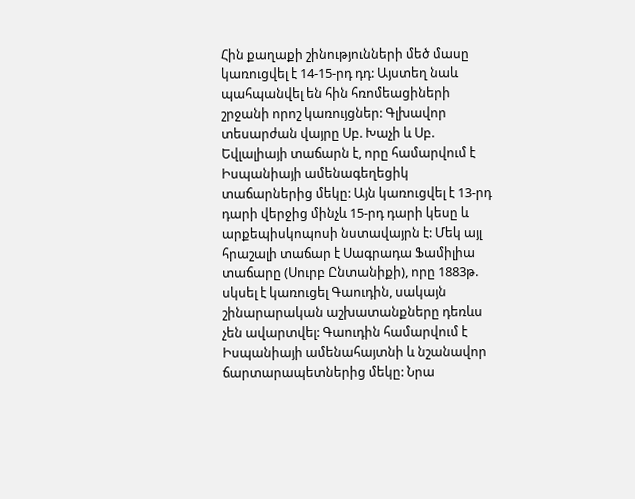Հին քաղաքի շինությունների մեծ մասը կառուցվել է 14-15-րդ դդ: Այստեղ նաև պահպանվել են հին հռոմեացիների շրջանի որոշ կառույցներ: Գլխավոր տեսարժան վայրը Սբ. Խաչի և Սբ. Եվլալիայի տաճարն է, որը համարվում է Իսպանիայի ամենագեղեցիկ տաճարներից մեկը: Այն կառուցվել է 13-րդ դարի վերջից մինչև 15-րդ դարի կեսը և արքեպիսկոպոսի նստավայրն է: Մեկ այլ հրաշալի տաճար է Սագրադա Ֆամիլիա տաճարը (Սուրբ Ընտանիքի), որը 1883թ. սկսել է կառուցել Գաուդին, սակայն շինարարական աշխատանքները դեռևս չեն ավարտվել: Գաուդին համարվում է Իսպանիայի ամենահայտնի և նշանավոր ճարտարապետներից մեկը: Նրա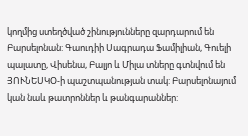կողմից ստեղծված շինությունները զարդարում են Բարսելոնան: Գաուդիի Սագրադա Ֆամիլիան, Գուելի պալատը, Վիսենա, Բալյո և Միլա տները գտնվում են ՅՈՒՆԵՍԿՕ-ի պաշտպանության տակ: Բարսելոնայում կան նաև թատրոններ և թանգարաններ: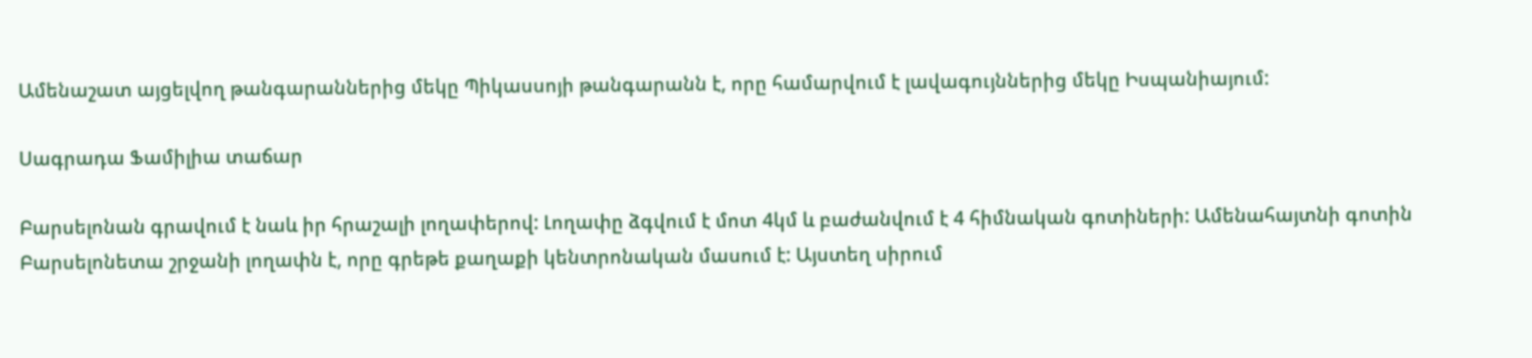Ամենաշատ այցելվող թանգարաններից մեկը Պիկասսոյի թանգարանն է, որը համարվում է լավագույններից մեկը Իսպանիայում:

Սագրադա Ֆամիլիա տաճար

Բարսելոնան գրավում է նաև իր հրաշալի լողափերով: Լողափը ձգվում է մոտ 4կմ և բաժանվում է 4 հիմնական գոտիների: Ամենահայտնի գոտին Բարսելոնետա շրջանի լողափն է, որը գրեթե քաղաքի կենտրոնական մասում է: Այստեղ սիրում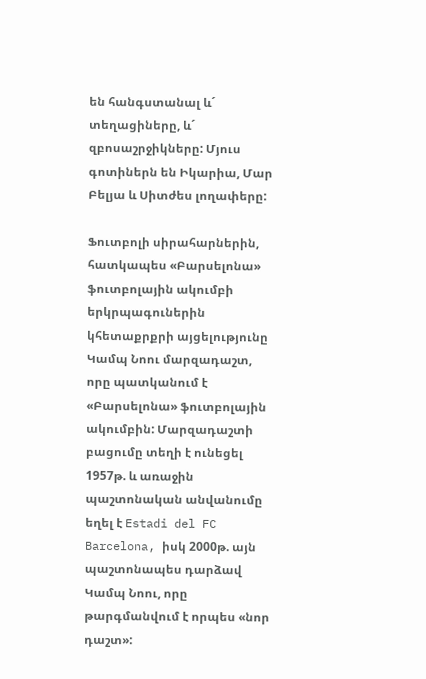են հանգստանալ և´ տեղացիները, և´ զբոսաշրջիկները: Մյուս գոտիներն են Իկարիա, Մար Բելյա և Սիտժես լողափերը:

Ֆուտբոլի սիրահարներին, հատկապես «Բարսելոնա» ֆուտբոլային ակումբի երկրպագուներին կհետաքրքրի այցելությունը Կամպ Նոու մարզադաշտ, որը պատկանում է «Բարսելոնա» ֆուտբոլային ակումբին: Մարզադաշտի բացումը տեղի է ունեցել 1957թ. և առաջին պաշտոնական անվանումը եղել է Estadi del FC Barcelona, իսկ 2000թ. այն պաշտոնապես դարձավ Կամպ Նոու, որը թարգմանվում է որպես «նոր դաշտ»: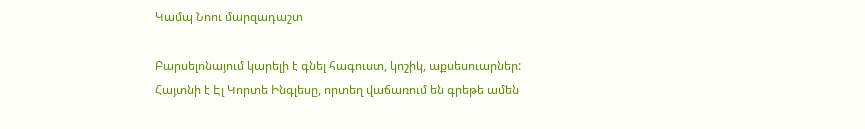Կամպ Նոու մարզադաշտ

Բարսելոնայում կարելի է գնել հագուստ, կոշիկ, աքսեսուարներ: Հայտնի է Էլ Կորտե Ինգլեսը, որտեղ վաճառում են գրեթե ամեն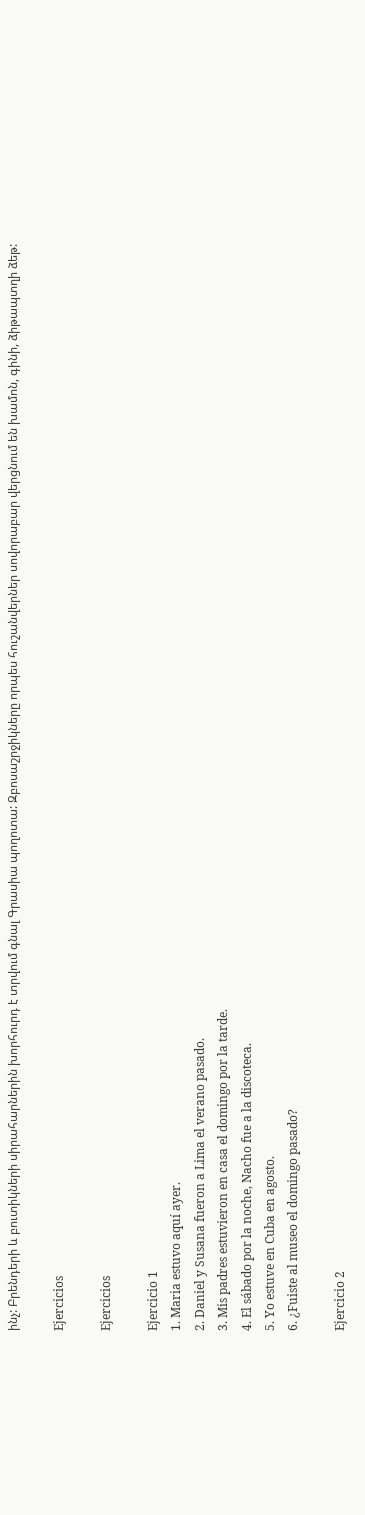ինչ: Բրենդերի և բուտիկների սիրահարներին խորհուրդ է տրվում գնալ Գրասիա պողոտա: Զբոսաշրջիկները որպես հուշանվերներ սովորաբար վերցնում են խամոն, գինի, ձիթապտղի ձեթ:

Ejercicios

Ejercicios

Ejercicio 1
1. Maria estuvo aquí ayer.
2. Daniel y Susana fueron a Lima el verano pasado.
3. Mis padres estuvieron en casa el domingo por la tarde.
4. El sábado por la noche, Nacho fue a la discoteca.
5. Yo estuve en Cuba en agosto.
6. ¿Fuiste al museo el domingo pasado?

Ejercicio 2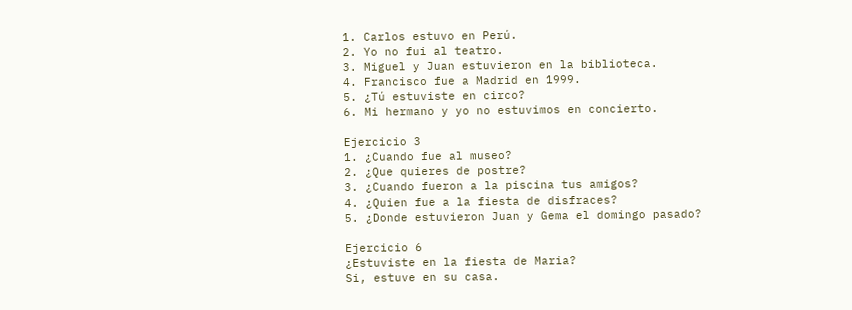1. Carlos estuvo en Perú.
2. Yo no fui al teatro.
3. Miguel y Juan estuvieron en la biblioteca.
4. Francisco fue a Madrid en 1999.
5. ¿Tú estuviste en circo?
6. Mi hermano y yo no estuvimos en concierto.

Ejercicio 3
1. ¿Cuando fue al museo?
2. ¿Que quieres de postre?
3. ¿Cuando fueron a la piscina tus amigos?
4. ¿Quien fue a la fiesta de disfraces?
5. ¿Donde estuvieron Juan y Gema el domingo pasado?

Ejercicio 6
¿Estuviste en la fiesta de Maria?
Si, estuve en su casa.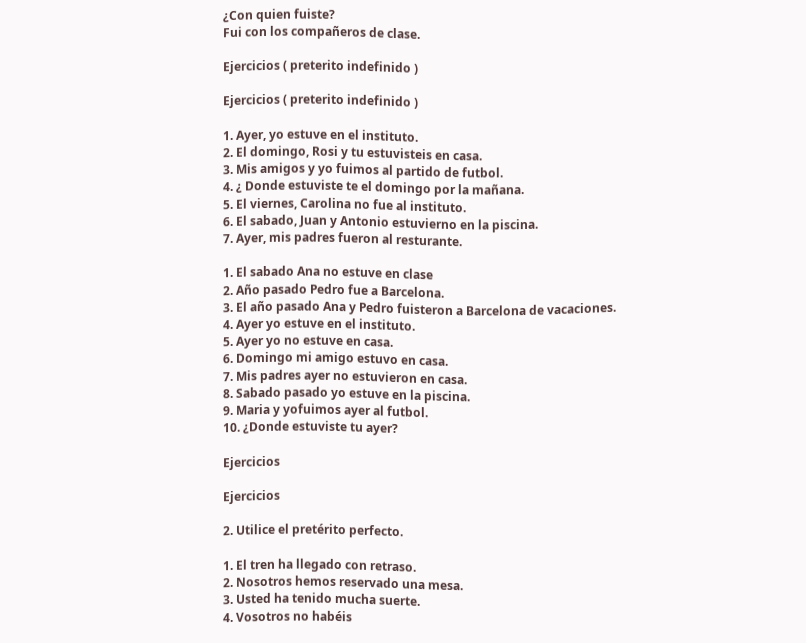¿Con quien fuiste?
Fui con los compañeros de clase.

Ejercicios ( preterito indefinido )

Ejercicios ( preterito indefinido )

1. Ayer, yo estuve en el instituto.
2. El domingo, Rosi y tu estuvisteis en casa.
3. Mis amigos y yo fuimos al partido de futbol.
4. ¿ Donde estuviste te el domingo por la mañana.
5. El viernes, Carolina no fue al instituto.
6. El sabado, Juan y Antonio estuvierno en la piscina.
7. Ayer, mis padres fueron al resturante.

1. El sabado Ana no estuve en clase
2. Año pasado Pedro fue a Barcelona.
3. El año pasado Ana y Pedro fuisteron a Barcelona de vacaciones.
4. Ayer yo estuve en el instituto.
5. Ayer yo no estuve en casa.
6. Domingo mi amigo estuvo en casa.
7. Mis padres ayer no estuvieron en casa.
8. Sabado pasado yo estuve en la piscina.
9. Maria y yofuimos ayer al futbol.
10. ¿Donde estuviste tu ayer?

Ejercicios

Ejercicios

2. Utilice el pretérito perfecto.

1. El tren ha llegado con retraso.
2. Nosotros hemos reservado una mesa.
3. Usted ha tenido mucha suerte.
4. Vosotros no habéis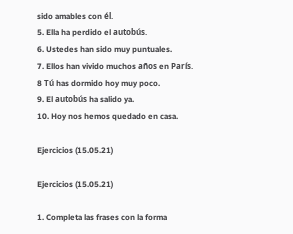sido amables con él.
5. Ella ha perdido el autobús.
6. Ustedes han sido muy puntuales.
7. Ellos han vivido muchos años en París.
8 Tú has dormido hoy muy poco.
9. El autobús ha salido ya.
10. Hoy nos hemos quedado en casa.

Ejercicios (15.05.21)

Ejercicios (15.05.21)

1. Completa las frases con la forma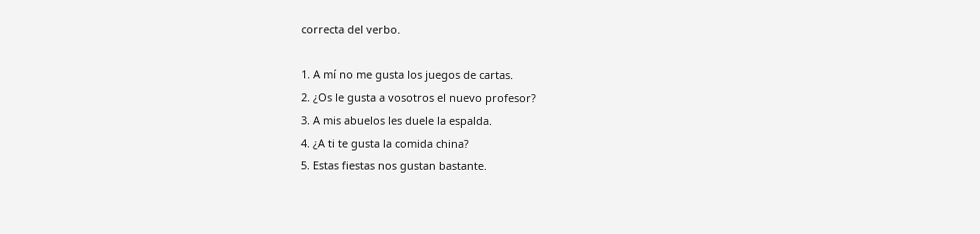correcta del verbo.

1. A mí no me gusta los juegos de cartas.
2. ¿Os le gusta a vosotros el nuevo profesor?
3. A mis abuelos les duele la espalda.
4. ¿A ti te gusta la comida china?
5. Estas fiestas nos gustan bastante.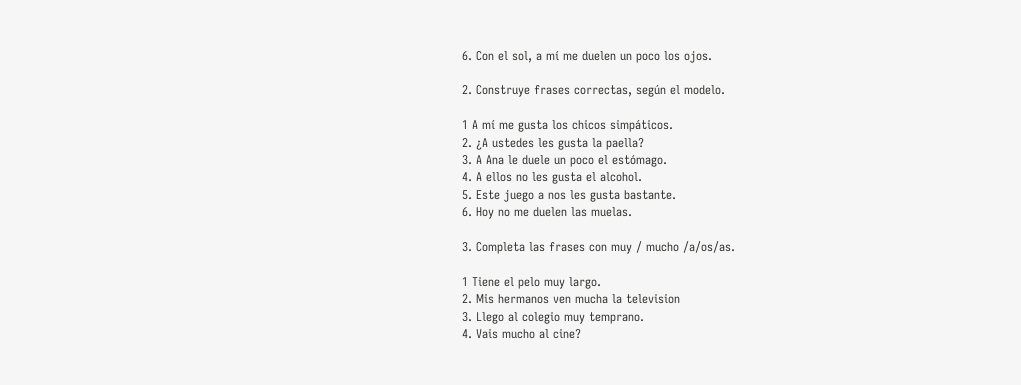6. Con el sol, a mí me duelen un poco los ojos.

2. Construye frases correctas, según el modelo.

1 A mí me gusta los chicos simpáticos.
2. ¿A ustedes les gusta la paella?
3. A Ana le duele un poco el estómago.
4. A ellos no les gusta el alcohol.
5. Este juego a nos les gusta bastante.
6. Hoy no me duelen las muelas.

3. Completa las frases con muy / mucho /a/os/as.

1 Tiene el pelo muy largo.
2. Mis hermanos ven mucha la television
3. Llego al colegio muy temprano.
4. Vais mucho al cine?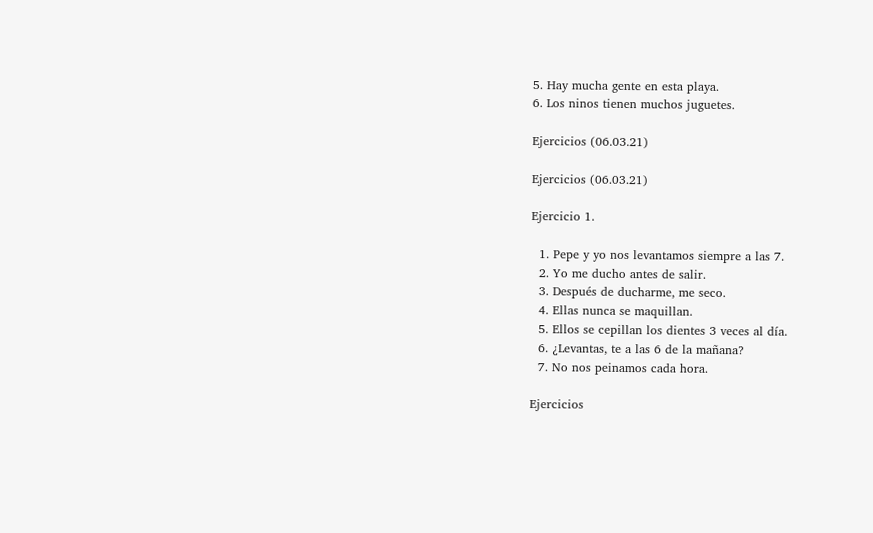5. Hay mucha gente en esta playa.
6. Los ninos tienen muchos juguetes.

Ejercicios (06.03.21)

Ejercicios (06.03.21)

Ejercicio 1.

  1. Pepe y yo nos levantamos siempre a las 7.
  2. Yo me ducho antes de salir.
  3. Después de ducharme, me seco.
  4. Ellas nunca se maquillan.
  5. Ellos se cepillan los dientes 3 veces al día.
  6. ¿Levantas, te a las 6 de la mañana?
  7. No nos peinamos cada hora.

Ejercicios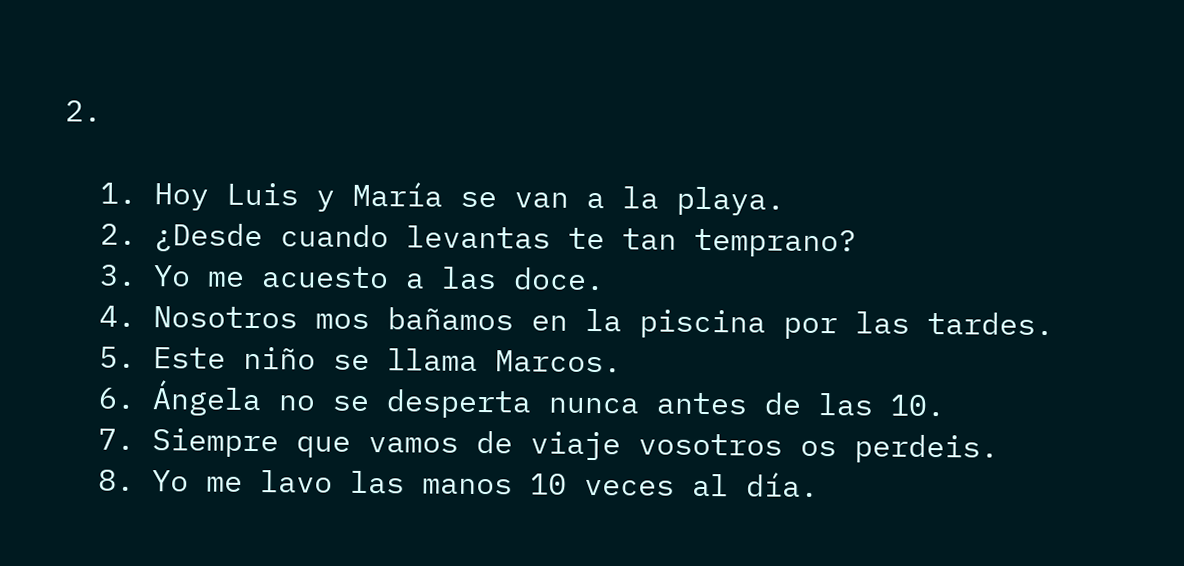2.

  1. Hoy Luis y María se van a la playa.
  2. ¿Desde cuando levantas te tan temprano?
  3. Yo me acuesto a las doce.
  4. Nosotros mos bañamos en la piscina por las tardes.
  5. Este niño se llama Marcos.
  6. Ángela no se desperta nunca antes de las 10.
  7. Siempre que vamos de viaje vosotros os perdeis.
  8. Yo me lavo las manos 10 veces al día.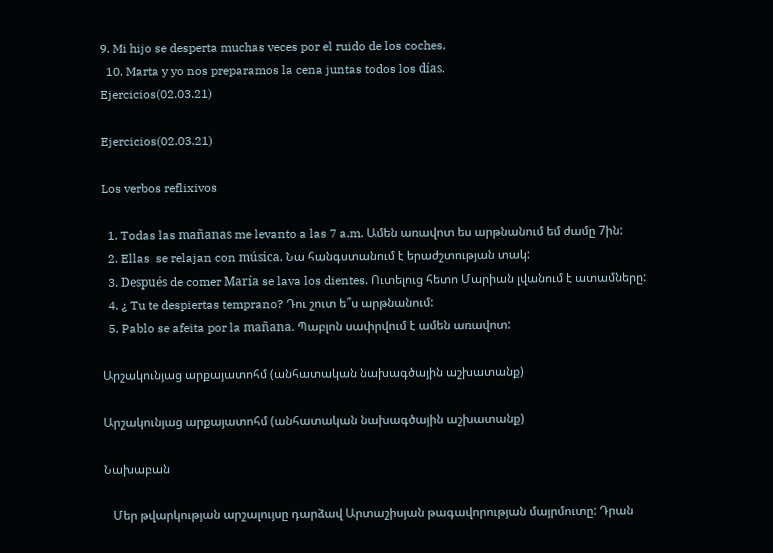9. Mi hijo se desperta muchas veces por el ruido de los coches.
  10. Marta y yo nos preparamos la cena juntas todos los días.
Ejercicios(02.03.21)

Ejercicios(02.03.21)

Los verbos reflixivos

  1. Todas las mañanas me levanto a las 7 a.m. Ամեն առավոտ ես արթնանում եմ ժամը 7ին:
  2. Ellas  se relajan con música. Նա հանգստանում է երաժշտության տակ:
  3. Después de comer María se lava los dientes. Ուտելուց հետո Մարիան լվանում է ատամները:
  4. ¿ Tu te despiertas temprano? Դու շուտ ե՞ս արթնանում:
  5. Pablo se afeita por la mañana. Պաբլոն սափրվում է ամեն առավոտ:

Արշակունյաց արքայատոհմ (անհատական նախագծային աշխատանք)

Արշակունյաց արքայատոհմ (անհատական նախագծային աշխատանք)

Նախաբան

   Մեր թվարկության արշալույսը դարձավ Արտաշիսյան թագավորության մայրմուտը: Դրան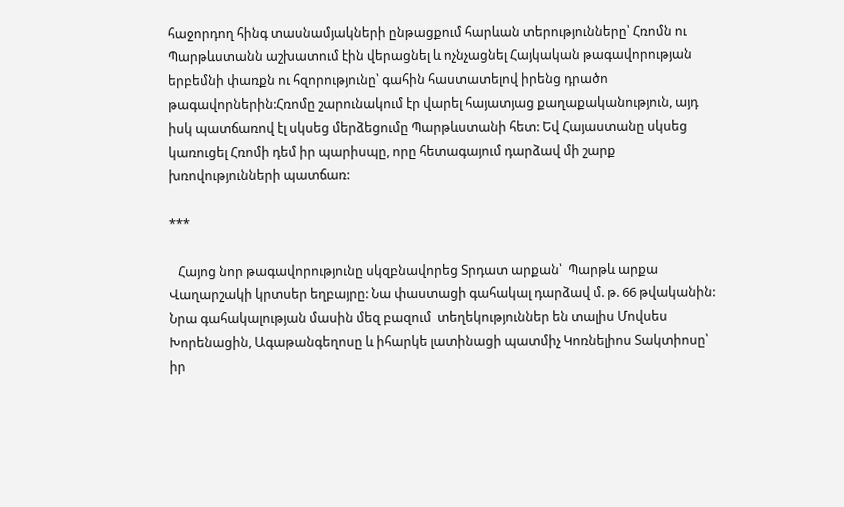հաջորդող հինգ տասնամյակների ընթացքում հարևան տերությունները՝ Հռոմն ու Պարթևստանն աշխատում էին վերացնել և ոչնչացնել Հայկական թագավորության երբեմնի փառքն ու հզորությունը՝ գահին հաստատելով իրենց դրածո թագավորներին:Հռոմը շարունակում էր վարել հայատյաց քաղաքականություն, այդ իսկ պատճառով էլ սկսեց մերձեցումը Պարթևստանի հետ: Եվ Հայաստանը սկսեց կառուցել Հռոմի դեմ իր պարիսպը, որը հետագայում դարձավ մի շարք խռովությունների պատճառ:

***

   Հայոց նոր թագավորությունը սկզբնավորեց Տրդատ արքան՝  Պարթև արքա Վաղարշակի կրտսեր եղբայրը: Նա փաստացի գահակալ դարձավ մ. թ. 66 թվականին: Նրա գահակալության մասին մեզ բազում  տեղեկություններ են տալիս Մովսես Խորենացին, Ագաթանգեղոսը և իհարկե լատինացի պատմիչ Կոռնելիոս Տակտիոսը՝ իր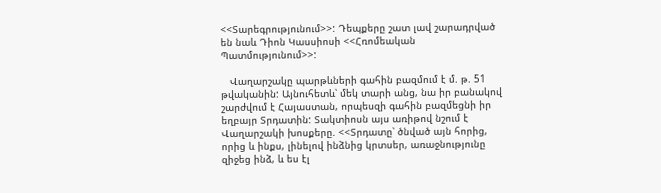<<Տարեգրությունում>>: Դեպքերը շատ լավ շարադրված են նաև Դիոն Կասսիոսի <<Հռոմեական Պատմությունում>>:

   Վաղարշակը պարթևների գահին բազմում է մ. թ. 51 թվականին: Այնուհետև՝ մեկ տարի անց, նա իր բանակով շարժվում է Հայաստան, որպեսզի գահին բազմեցնի իր եղբայր Տրդատին: Տակտիոսն այս առիթով նշում է Վաղարշակի խոսքերը. <<Տրդատը՝ ծնված այն հորից, որից և ինքս, լինելով ինձնից կրտսեր, առաջնությունը զիջեց ինձ, և ես էլ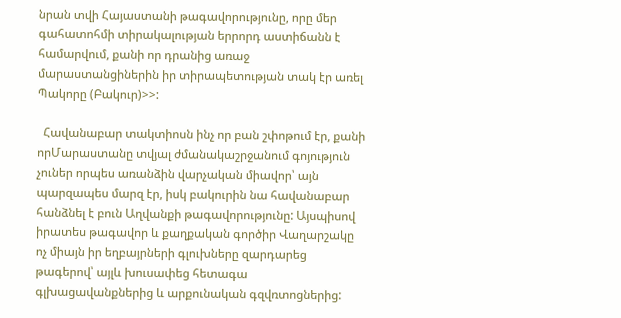նրան տվի Հայաստանի թագավորությունը, որը մեր գահատոհմի տիրակալության երրորդ աստիճանն է համարվում, քանի որ դրանից առաջ մարաստանցիներին իր տիրապետության տակ էր առել Պակորը (Բակուր)>>:

  Հավանաբար տակտիոսն ինչ որ բան շփոթում էր, քանի որՄարաստանը տվյալ ժմանակաշրջանում գոյություն չուներ որպես առանձին վարչական միավոր՝ այն պարզապես մարզ էր, իսկ բակուրին նա հավանաբար հանձնել է բուն Աղվանքի թագավորությունը: Այսպիսով  իրատես թագավոր և քաղքական գործիր Վաղարշակը ոչ միայն իր եղբայրների գլուխները զարդարեց թագերով՝ այլև խուսափեց հետագա գլխացավանքներից և արքունական գզվռտոցներից: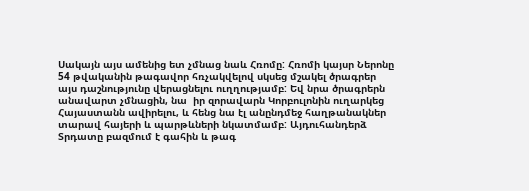Սակայն այս ամենից ետ չմնաց նաև Հռոմը: Հռոմի կայսր Ներոնը  54 թվականին թագավոր հռչակվելով սկսեց մշակել ծրագրեր այս դաշնությունը վերացնելու ուղղությամբ: Եվ նրա ծրագրերն անավարտ չմնացին, նա  իր զորավարն Կորբուլոնին ուղարկեց Հայաստանն ավիրելու, և հենց նա էլ անընդմեջ հաղթանակներ տարավ հայերի և պարթևների նկատմամբ: Այդուհանդերձ Տրդատը բազմում է գահին և թագ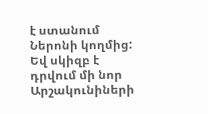է ստանում Ներոնի կողմից: Եվ սկիզբ է դրվում մի նոր Արշակունիների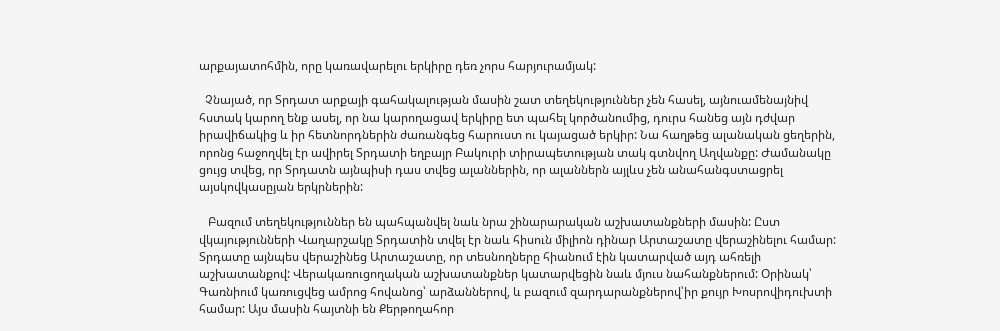արքայատոհմին, որը կառավարելու երկիրը դեռ չորս հարյուրամյակ:

  Չնայած, որ Տրդատ արքայի գահակալության մասին շատ տեղեկություններ չեն հասել, այնուամենայնիվ հստակ կարող ենք ասել, որ նա կարողացավ երկիրը ետ պահել կործանումից, դուրս հանեց այն դժվար իրավիճակից և իր հետնորդներին ժառանգեց հարուստ ու կայացած երկիր: Նա հաղթեց ալանական ցեղերին, որոնց հաջողվել էր ավիրել Տրդատի եղբայր Բակուրի տիրապետության տակ գտնվող Աղվանքը: Ժամանակը ցույց տվեց, որ Տրդատն այնպիսի դաս տվեց ալաններին, որ ալաններն այլևս չեն անահանգստացրել այսկովկասըյան երկրներին:

   Բազում տեղեկություններ են պահպանվել նաև նրա շինարարական աշխատանքների մասին: Ըստ վկայությունների Վաղարշակը Տրդատին տվել էր նաև հիսուն միլիոն դինար Արտաշատը վերաշինելու համար: Տրդատը այնպես վերաշինեց Արտաշատը, որ տեսնողները հիանում էին կատարված այդ ահռելի աշխատանքով: Վերակառուցողական աշխատանքներ կատարվեցին նաև մյուս նահանքներում: Օրինակ՝  Գառնիում կառուցվեց ամրոց հովանոց՝ արձաններով, և բազում զարդարանքներով՝իր քույր Խոսրովիդուխտի համար: Այս մասին հայտնի են Քերթողահոր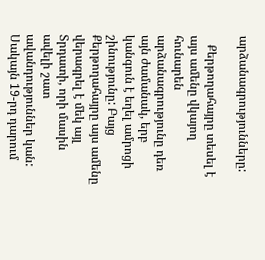արձանագրությունները:

   Քերթողահայրը տեսել է այս ամենը վկայող հունարեն արձանագրությունը դեռ այն ժամանակ, երբ կանգուն է եղել ամրոցի շինությունը: Բայց Քերթողահայրը այս ամենը վերագրել է մեկ այլ Տրդատի, որի մասին ավելի շատ ավանդություններ կան: Սակայն 19-րդ դարում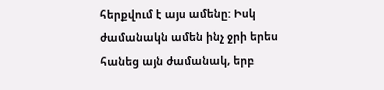հերքվում է այս ամենը: Իսկ ժամանակն ամեն ինչ ջրի երես հանեց այն ժամանակ, երբ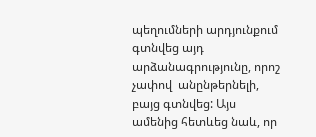պեղումների արդյունքում գտնվեց այդ արձանագրությունը, որոշ չափով  անընթերնելի, բայց գտնվեց: Այս ամենից հետևեց նաև, որ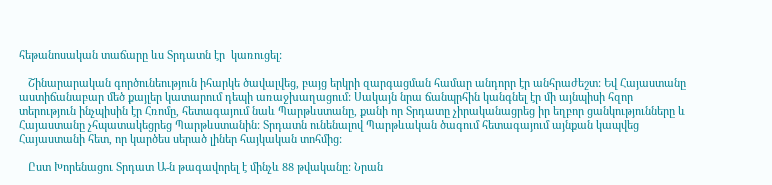հեթանոսական տաճարը ևս Տրդատն էր  կառուցել:

   Շինարարական գործունեություն իհարկե ծավալվեց, բայց երկրի զարգացման համար անդորր էր անհրաժեշտ: Եվ Հայաստանը աստիճանաբար մեծ քայլեր կատարում դեպի առաջխաղացում: Սակայն նրա ճանպրհին կանգնել էր մի այնպիսի հզոր տերություն ինչպիսին էր Հռոմը, հետագայում նաև Պարթևստանը, քանի որ Տրդատը չիրականացրեց իր եղբոր ցանկությունները և Հայաստանը չհպատակեցրեց Պարթևստանին: Տրդատն ունենալով Պարթևական ծագում հետագայում այնքան կապվեց Հայաստանի հետ, որ կարծես սերած լիներ հայկական տոհմից:

   Ըստ Խորենացու Տրդատ Ա-ն թագավորել է մինչև 88 թվականը: Նրան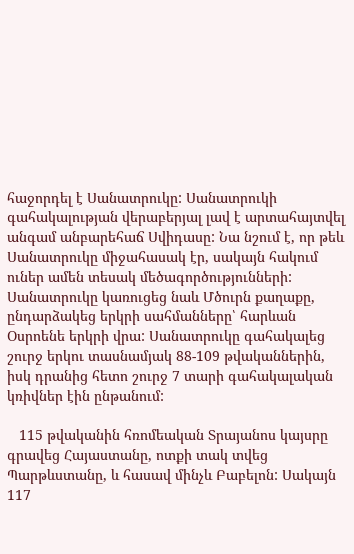հաջորդել է Սանատրուկը: Սանատրուկի գահակալության վերաբերյալ լավ է արտահայտվել անգամ անբարեհաճ Սվիդասը: Նա նշում է, որ թեև Սանատրուկը միջահասակ էր, սակայն հակում ուներ ամեն տեսակ մեծագործությունների: Սանատրուկը կառուցեց նաև Մծուրն քաղաքը, ընդարձակեց երկրի սահմանները՝ հարևան Օսրոենե երկրի վրա: Սանատրուկը գահակալեց շուրջ երկու տասնամյակ 88-109 թվականներին, իսկ դրանից հետո շուրջ 7 տարի գահակալական կռիվներ էին ընթանում:

   115 թվականին հռոմեական Տրայանոս կայսրը գրավեց Հայաստանը, ոտքի տակ տվեց Պարթևստանը, և հասավ մինչև Բաբելոն: Սակայն 117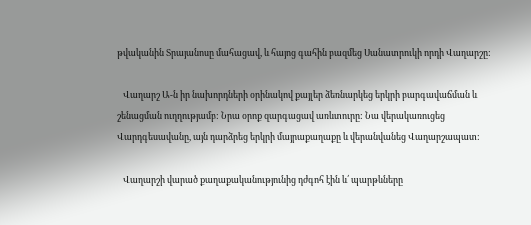թվականին Տրայանոսը մահացավ, և հայոց գահին բազմեց Սանատրուկի որդի Վաղարշը:

   Վաղարշ Ա-ն իր նախորդների օրինակով քայլեր ձեռնարկեց երկրի բարգավաճման և շենացման ուղղությամբ: Նրա օրոք զարգացավ առևտուրը: Նա վերակառուցեց Վարդգեսավանը, այն դարձրեց երկրի մայրաքաղաքը և վերանվանեց Վաղարշապատ:

   Վաղարշի վարած քաղաքականությունից դժգոհ էին և՛ պարթևները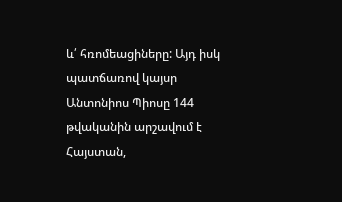և՛ հռոմեացիները: Այդ իսկ պատճառով կայսր Անտոնիոս Պիոսը 144 թվականին արշավում է Հայստան,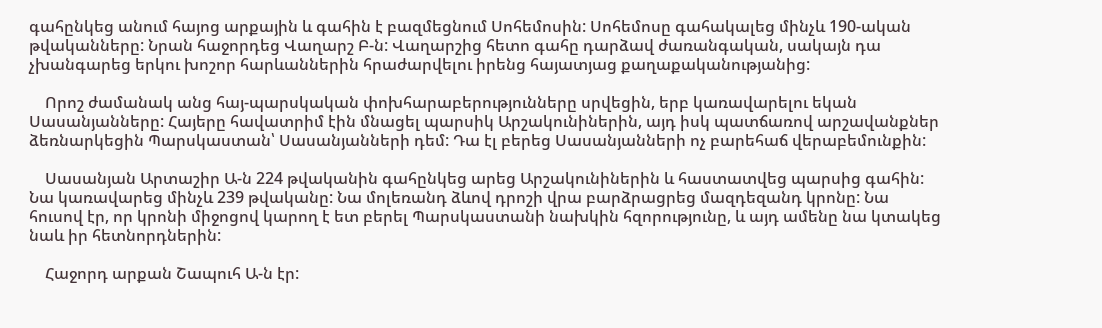գահընկեց անում հայոց արքային և գահին է բազմեցնում Սոհեմոսին: Սոհեմոսը գահակալեց մինչև 190-ական թվականները: Նրան հաջորդեց Վաղարշ Բ-ն: Վաղարշից հետո գահը դարձավ ժառանգական, սակայն դա չխանգարեց երկու խոշոր հարևաններին հրաժարվելու իրենց հայատյաց քաղաքականությանից:

    Որոշ ժամանակ անց հայ-պարսկական փոխհարաբերությունները սրվեցին, երբ կառավարելու եկան Սասանյանները: Հայերը հավատրիմ էին մնացել պարսիկ Արշակունիներին, այդ իսկ պատճառով արշավանքներ ձեռնարկեցին Պարսկաստան՝ Սասանյանների դեմ: Դա էլ բերեց Սասանյանների ոչ բարեհաճ վերաբեմունքին:

    Սասանյան Արտաշիր Ա-ն 224 թվականին գահընկեց արեց Արշակունիներին և հաստատվեց պարսից գահին: Նա կառավարեց մինչև 239 թվականը: Նա մոլեռանդ ձևով դրոշի վրա բարձրացրեց մազդեզանդ կրոնը: Նա հուսով էր, որ կրոնի միջոցով կարող է ետ բերել Պարսկաստանի նախկին հզորությունը, և այդ ամենը նա կտակեց նաև իր հետնորդներին:

    Հաջորդ արքան Շապուհ Ա-ն էր: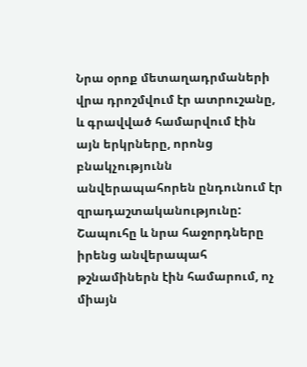Նրա օրոք մետաղադրմաների վրա դրոշմվում էր ատրուշանը, և գրավված համարվում էին այն երկրները, որոնց բնակչությունն անվերապահորեն ընդունում էր զրադաշտականությունը: Շապուհը և նրա հաջորդները իրենց անվերապահ թշնամիներն էին համարում, ոչ միայն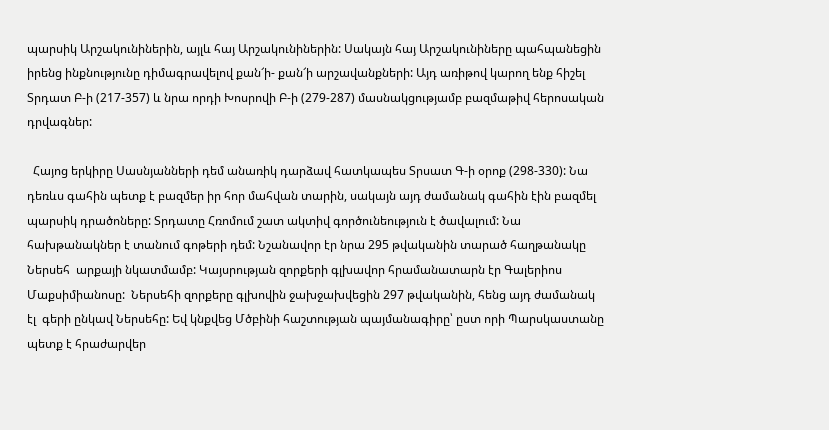պարսիկ Արշակունիներին, այլև հայ Արշակունիներին: Սակայն հայ Արշակունիները պահպանեցին իրենց ինքնությունը դիմագրավելով քան՜ի- քան՜ի արշավանքների: Այդ առիթով կարող ենք հիշել Տրդատ Բ-ի (217-357) և նրա որդի Խոսրովի Բ-ի (279-287) մասնակցությամբ բազմաթիվ հերոսական դրվագներ:

  Հայոց երկիրը Սասնյանների դեմ անառիկ դարձավ հատկապես Տրսատ Գ-ի օրոք (298-330): Նա դեռևս գահին պետք է բազմեր իր հոր մահվան տարին, սակայն այդ ժամանակ գահին էին բազմել պարսիկ դրածոները: Տրդատը Հռոմում շատ ակտիվ գործունեություն է ծավալում: Նա հախթանակներ է տանում գոթերի դեմ: Նշանավոր էր նրա 295 թվականին տարած հաղթանակը Ներսեհ  արքայի նկատմամբ: Կայսրության զորքերի գլխավոր հրամանատարն էր Գալերիոս Մաքսիմիանոսը:  Ներսեհի զորքերը գլխովին ջախջախվեցին 297 թվականին, հենց այդ ժամանակ էլ  գերի ընկավ Ներսեհը: Եվ կնքվեց Մծբինի հաշտության պայմանագիրը՝ ըստ որի Պարսկաստանը պետք է հրաժարվեր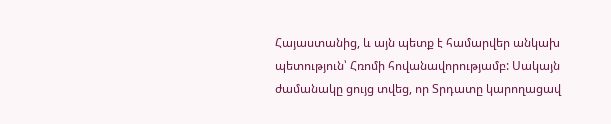Հայաստանից, և այն պետք է համարվեր անկախ պետություն՝ Հռոմի հովանավորությամբ: Սակայն ժամանակը ցույց տվեց, որ Տրդատը կարողացավ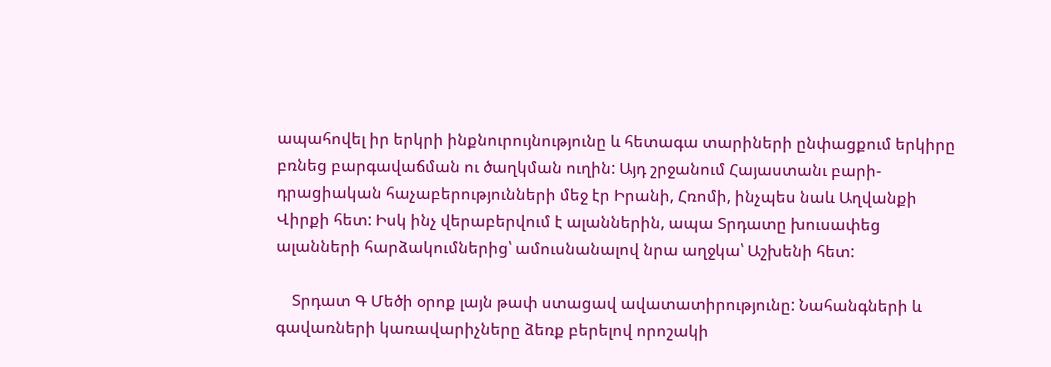ապահովել իր երկրի ինքնուրույնությունը և հետագա տարիների ընփացքում երկիրը բռնեց բարգավաճման ու ծաղկման ուղին: Այդ շրջանում Հայաստանւ բարի-դրացիական հաչաբերությունների մեջ էր Իրանի, Հռոմի, ինչպես նաև Աղվանքի Վիրքի հետ: Իսկ ինչ վերաբերվում է ալաններին, ապա Տրդատը խուսափեց ալանների հարձակումներից՝ ամուսնանալով նրա աղջկա՝ Աշխենի հետ:

    Տրդատ Գ Մեծի օրոք լայն թափ ստացավ ավատատիրությունը: Նահանգների և գավառների կառավարիչները ձեռք բերելով որոշակի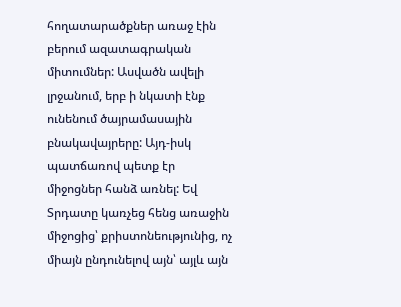հողատարածքներ առաջ էին բերում ազատագրական միտումներ: Ասվածն ավելի լրջանում, երբ ի նկատի էնք ունենում ծայրամասային բնակավայրերը: Այդ-իսկ պատճառով պետք էր միջոցներ հանձ առնել: Եվ Տրդատը կառչեց հենց առաջին միջոցից՝ քրիստոնեությունից, ոչ միայն ընդունելով այն՝ այլև այն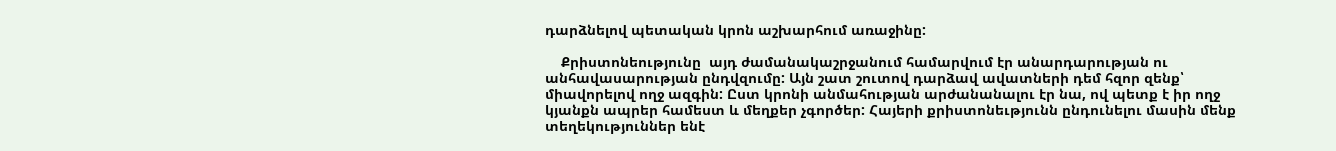դարձնելով պետական կրոն աշխարհում առաջինը:

    Քրիստոնեությունը  այդ ժամանակաշրջանում համարվում էր անարդարության ու անհավասարության ընդվզումը: Այն շատ շուտով դարձավ ավատների դեմ հզոր զենք՝ միավորելով ողջ ազգին: Ըստ կրոնի անմահության արժանանալու էր նա, ով պետք է իր ողջ կյանքն ապրեր համեստ և մեղքեր չգործեր: Հայերի քրիստոնեւթյունն ընդունելու մասին մենք տեղեկություններ ենէ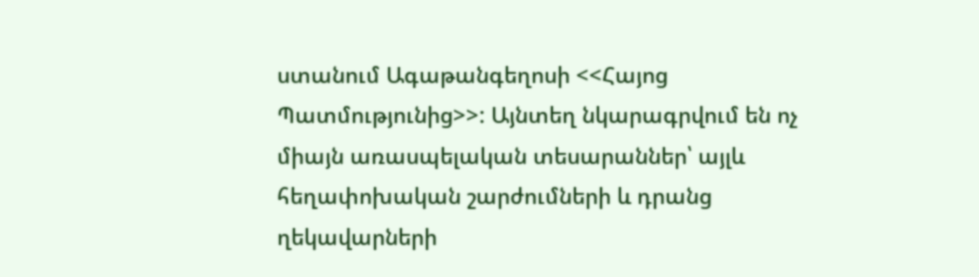ստանում Ագաթանգեղոսի <<Հայոց Պատմությունից>>: Այնտեղ նկարագրվում են ոչ միայն առասպելական տեսարաններ՝ այլև հեղափոխական շարժումների և դրանց ղեկավարների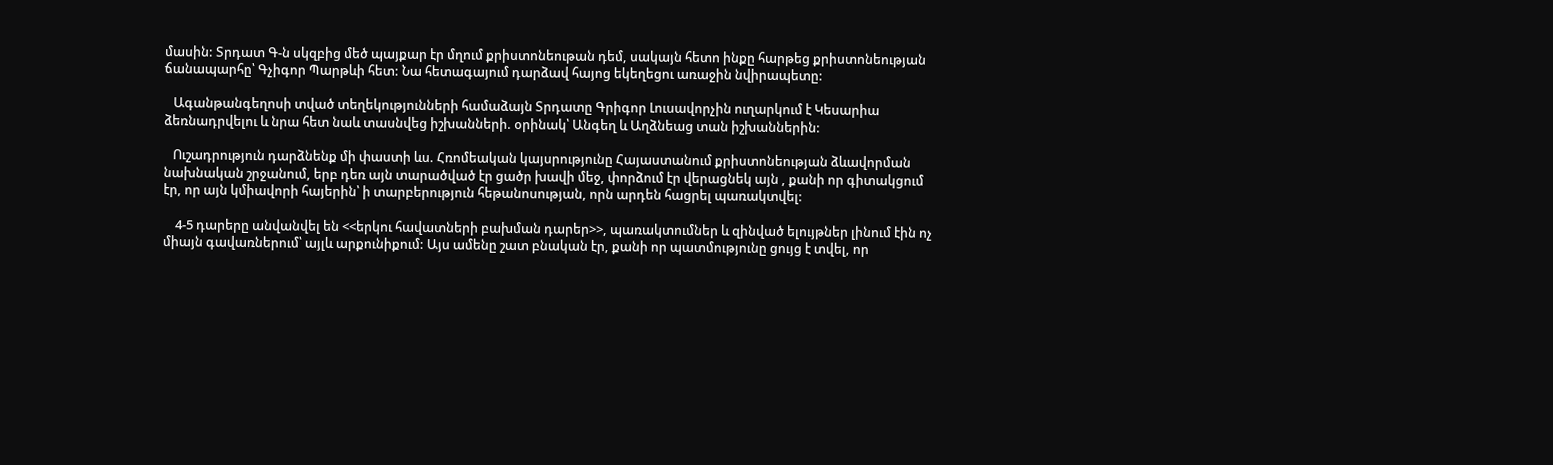մասին: Տրդատ Գ-ն սկզբից մեծ պայքար էր մղում քրիստոնեութան դեմ, սակայն հետո ինքը հարթեց քրիստոնեության ճանապարհը՝ Գչիգոր Պարթևի հետ: Նա հետագայում դարձավ հայոց եկեղեցու առաջին նվիրապետը:

   Ագանթանգեղոսի տված տեղեկությունների համաձայն Տրդատը Գրիգոր Լուսավորչին ուղարկում է Կեսարիա ձեռնադրվելու և նրա հետ նաև տասնվեց իշխանների. օրինակ՝ Անգեղ և Աղձնեաց տան իշխաններին:

   Ուշադրություն դարձնենք մի փաստի ևս. Հռոմեական կայսրությունը Հայաստանում քրիստոնեության ձևավորման նախնական շրջանում, երբ դեռ այն տարածված էր ցածր խավի մեջ, փորձում էր վերացնեկ այն , քանի որ գիտակցում էր, որ այն կմիավորի հայերին՝ ի տարբերություն հեթանոսության, որն արդեն հացրել պառակտվել:

    4-5 դարերը անվանվել են <<երկու հավատների բախման դարեր>>, պառակտումներ և զինված ելույթներ լինում էին ոչ միայն գավառներում՝ այլև արքունիքում: Այս ամենը շատ բնական էր, քանի որ պատմությունը ցույց է տվել, որ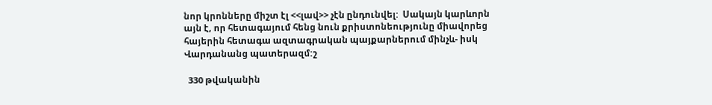նոր կրոնները միշտ էլ <<լավ>> չէն ընդունվել:  Սակայն կարևորն այն է, որ հետագայում հենց նուն քրիստոնեությունը միավորեց հայերին հետագա ազտագրական պայքարներում մինչև- իսկ Վարդանանց պատերազմ:շ

  330 թվականին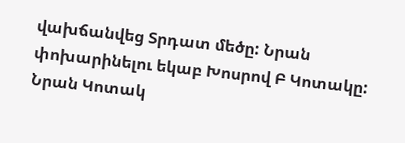վախճանվեց Տրդատ մեծը: Նրան փոխարինելու եկաբ Խոսրով Բ Կոտակը:  Նրան Կոտակ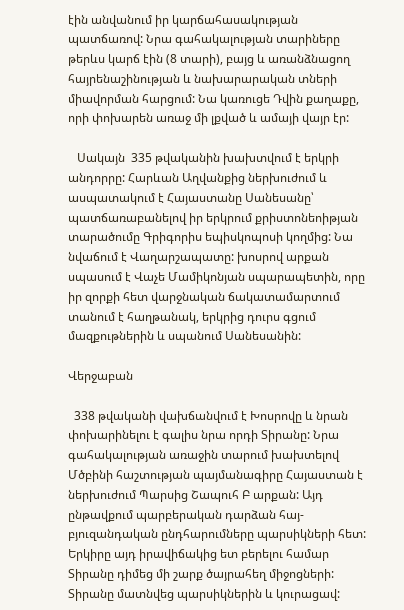էին անվանում իր կարճահասակության պատճառով: Նրա գահակալության տարիները թերևս կարճ էին (8 տարի), բայց և առանձնացող հայրենաշինության և նախարարական տների միավորման հարցում: Նա կառուցե Դվին քաղաքը, որի փոխարեն առաջ մի լքված և ամայի վայր էր:

   Սակայն  335 թվականին խախտվում է երկրի անդորրը: Հարևան Աղվանքից ներխուժում և ասպատակում է Հայաստանը Սանեսանը՝ պատճառաբանելով իր երկրում քրիստոնեոիթյան տարածումը Գրիգորիս եպիսկոպոսի կողմից: Նա նվաճում է Վաղարշապատը: խոսրով արքան սպասում է Վաչե Մամիկոնյան սպարապետին, որը իր զորքի հետ վարջնական ճակատամարտում տանում է հաղթանակ, երկրից դուրս գցում մազքութներին և սպանում Սանեսանին:

Վերջաբան

  338 թվականի վախճանվում է Խոսրովը և նրան փոխարինելու է գալիս նրա որդի Տիրանը: Նրա գահակալության առաջին տարում խախտելով Մծբինի հաշտության պայմանագիրը Հայաստան է ներխուժում Պարսից Շապուհ Բ արքան: Այդ ընթավքում պարբերական դարձան հայ- բյուզանդական ընդհարումները պարսիկների հետ: Երկիրը այդ իրավիճակից ետ բերելու համար Տիրանը դիմեց մի շարք ծայրահեղ միջոցների: Տիրանը մատնվեց պարսիկներին և կուրացավ: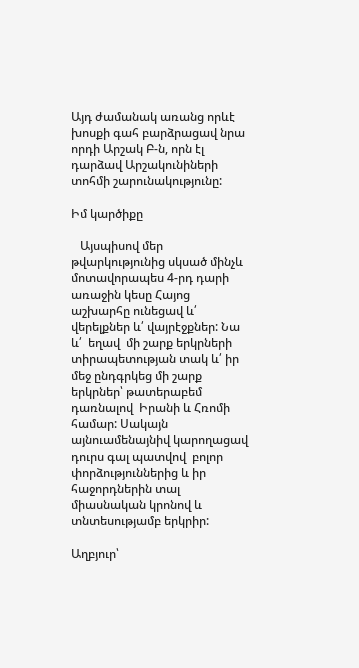Այդ ժամանակ առանց որևէ խոսքի գահ բարձրացավ նրա որդի Արշակ Բ-ն, որն էլ դարձավ Արշակունիների տոհմի շարունակությունը:

Իմ կարծիքը

   Այսպիսով մեր թվարկությունից սկսած մինչև մոտավորապես 4-րդ դարի առաջին կեսը Հայոց աշխարհը ունեցավ և՛ վերելքներ և՛ վայրէջքներ: Նա և՛  եղավ  մի շարք երկրների տիրապետության տակ և՛ իր մեջ ընդգրկեց մի շարք երկրներ՝ թատերաբեմ դառնալով  Իրանի և Հռոմի համար: Սակայն այնուամենայնիվ կարողացավ դուրս գալ պատվով  բոլոր փորձություններից և իր հաջորդներին տալ միասնական կրոնով և տնտեսությամբ երկրիր:

Աղբյուր՝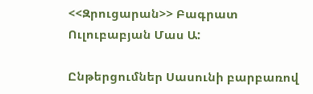<<Զրուցարան>> Բագրատ Ուլուբաբյան Մաս Ա:

Ընթերցումներ Սասունի բարբառով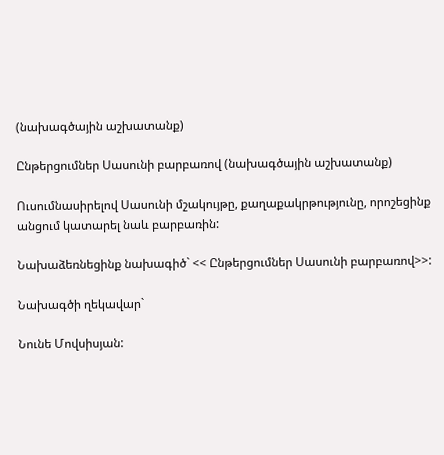(նախագծային աշխատանք)

Ընթերցումներ Սասունի բարբառով (նախագծային աշխատանք)

Ուսումնասիրելով Սասունի մշակույթը, քաղաքակրթությունը, որոշեցինք անցում կատարել նաև բարբառին:

Նախաձեռնեցինք նախագիծ` << Ընթերցումներ Սասունի բարբառով>>:

Նախագծի ղեկավար`

Նունե Մովսիսյան: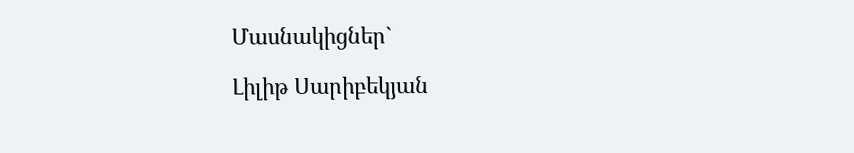Մասնակիցներ`

Լիլիթ Սարիբեկյան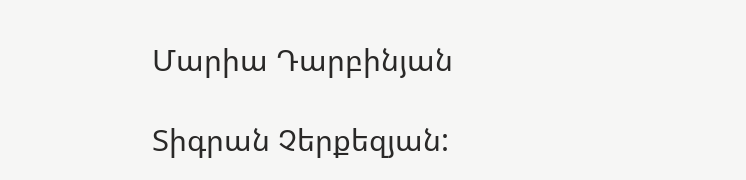Մարիա Դարբինյան

Տիգրան Չերքեզյան: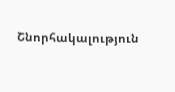Շնորհակալություն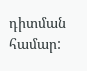դիտման համար: